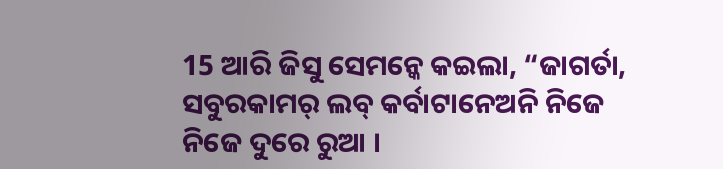15 ଆରି ଜିସୁ ସେମନ୍କେ କଇଲା, “ଜାଗର୍ତା, ସବୁରକାମର୍ ଲବ୍ କର୍ବାଟାନେଅନି ନିଜେ ନିଜେ ଦୁରେ ରୁଆ ।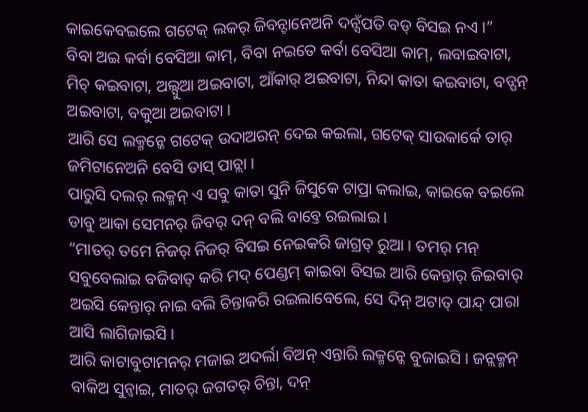କାଇକେବଇଲେ ଗଟେକ୍ ଲକର୍ ଜିବନ୍ଟାନେଅନି ଦନ୍ସଁପତି ବଡ୍ ବିସଇ ନଏ ।”
ବିବା ଅଇ କର୍ବା ବେସିଆ କାମ୍, ବିବା ନଇତେ କର୍ବା ବେସିଆ କାମ୍, ଲବାଇବାଟା, ମିଚ୍ କଇବାଟା, ଅଲ୍ସୁଆ ଅଇବାଟା, ଆଁକାର୍ ଅଇବାଟା, ନିନ୍ଦା କାତା କଇବାଟା, ବଡ୍ପନ୍ ଅଇବାଟା, ବକୁଆ ଅଇବାଟା ।
ଆରି ସେ ଲକ୍ମନ୍କେ ଗଟେକ୍ ଉଦାଅରନ୍ ଦେଇ କଇଲା, ଗଟେକ୍ ସାଉକାର୍କେ ତାର୍ ଜମିଟାନେଅନି ବେସି ତାସ୍ ପାଚ୍ଲା ।
ପାରୁସି ଦଲର୍ ଲକ୍ମନ୍ ଏ ସବୁ କାତା ସୁନି ଜିସୁକେ ଟାପ୍ରା କଲାଇ, କାଇକେ ବଇଲେ ଡାବୁ ଆକା ସେମନର୍ ଜିବର୍ ଦନ୍ ବଲି ବାବ୍ତେ ରଇଲାଇ ।
“ମାତର୍ ତମେ ନିଜର୍ ନିଜର୍ ବିସଇ ନେଇକରି ଜାଗ୍ରତ୍ ରୁଆ । ତମର୍ ମନ୍ ସବୁବେଲାଇ ବଜିବାତ୍ କରି ମଦ୍ ପେଣ୍ଡମ୍ କାଇବା ବିସଇ ଆରି କେନ୍ତାର୍ ଜିଇବାର୍ ଅଇସି କେନ୍ତାର୍ ନାଇ ବଲି ଚିନ୍ତାକରି ରଇଲାବେଲେ, ସେ ଦିନ୍ ଅଟାତ୍ ପାନ୍ଦ୍ ପାରା ଆସି ଲାଗିଜାଇସି ।
ଆରି କାଟାବୁଟାମନର୍ ମଜାଇ ଅଦର୍ଲା ବିଅନ୍ ଏନ୍ତାରି ଲକ୍ମନ୍କେ ବୁଜାଇସି । ଜନ୍ଲକ୍ମନ୍ ବାକିଅ ସୁନ୍ବାଇ, ମାତର୍ ଜଗତର୍ ଚିନ୍ତା, ଦନ୍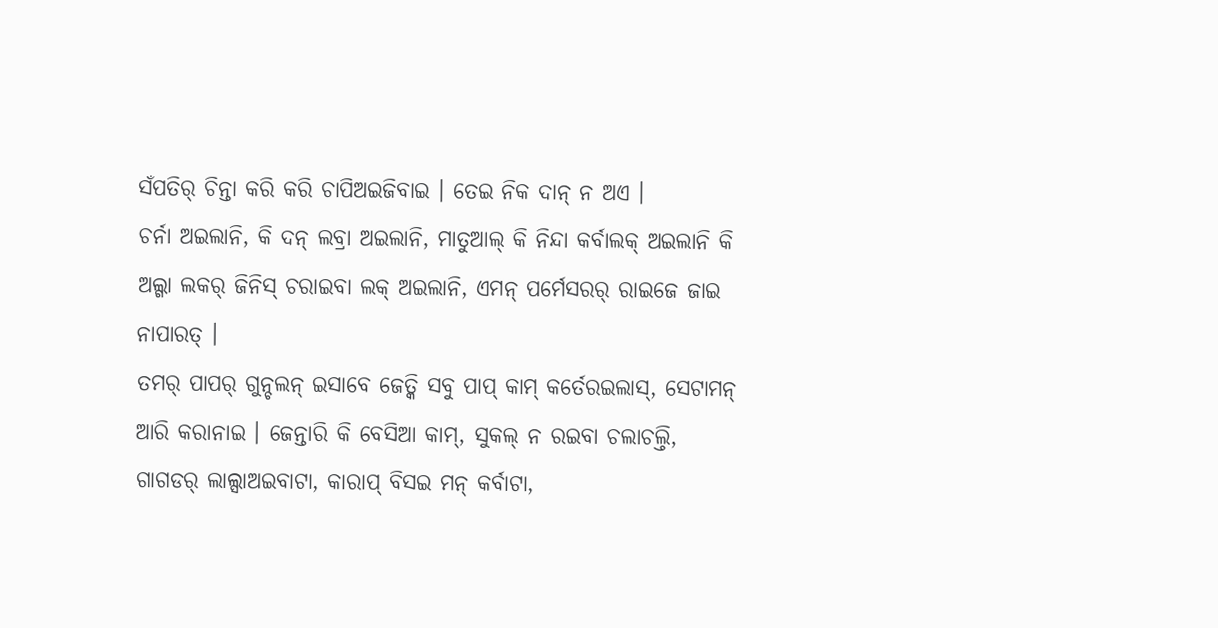ସଁପତିର୍ ଚିନ୍ତା କରି କରି ଚାପିଅଇଜିବାଇ । ତେଇ ନିକ ଦାନ୍ ନ ଅଏ ।
ଚର୍ନା ଅଇଲାନି, କି ଦନ୍ ଲବ୍ରା ଅଇଲାନି, ମାତୁଆଲ୍ କି ନିନ୍ଦା କର୍ବାଲକ୍ ଅଇଲାନି କି ଅଲ୍ଗା ଲକର୍ ଜିନିସ୍ ଚରାଇବା ଲକ୍ ଅଇଲାନି, ଏମନ୍ ପର୍ମେସରର୍ ରାଇଜେ ଜାଇ ନାପାରତ୍ ।
ତମର୍ ପାପର୍ ଗୁନ୍ଚଲନ୍ ଇସାବେ ଜେତ୍କି ସବୁ ପାପ୍ କାମ୍ କର୍ତେରଇଲାସ୍, ସେଟାମନ୍ ଆରି କରାନାଇ । ଜେନ୍ତାରି କି ବେସିଆ କାମ୍, ସୁକଲ୍ ନ ରଇବା ଚଲାଚଲ୍ତି, ଗାଗଡର୍ ଲାଲ୍ସାଅଇବାଟା, କାରାପ୍ ବିସଇ ମନ୍ କର୍ବାଟା,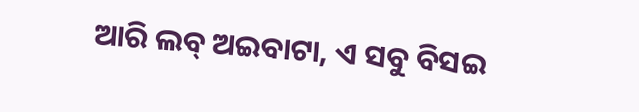ଆରି ଲବ୍ ଅଇବାଟା, ଏ ସବୁ ବିସଇ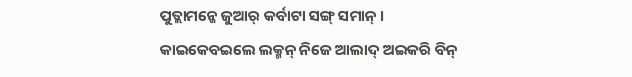ପୁତ୍ଲାମନ୍କେ ଜୁଆର୍ କର୍ବାଟା ସଙ୍ଗ୍ ସମାନ୍ ।
କାଇକେବଇଲେ ଲକ୍ମନ୍ ନିଜେ ଆଲାଦ୍ ଅଇକରି ବିନ୍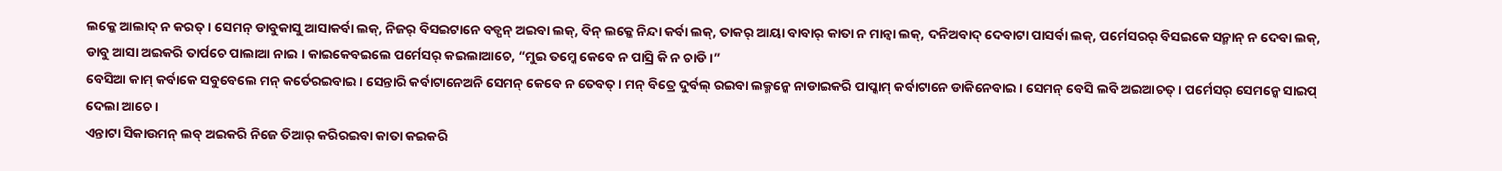ଲକ୍କେ ଆଲାଦ୍ ନ କରତ୍ । ସେମନ୍ ଡାବୁକାସୁ ଆସାକର୍ବା ଲକ୍, ନିଜର୍ ବିସଇଟାନେ ବଡ୍ପନ୍ ଅଇବା ଲକ୍, ବିନ୍ ଲକ୍କେ ନିନ୍ଦା କର୍ବା ଲକ୍, ତାକର୍ ଆୟା ବାବାର୍ କାତା ନ ମାନ୍ବା ଲକ୍, ଦନିଅବାଦ୍ ଦେବାଟା ପାସର୍ବା ଲକ୍, ପର୍ମେସରର୍ ବିସଇକେ ସନ୍ମାନ୍ ନ ଦେବା ଲକ୍,
ଡାବୁ ଆସା ଅଇକରି ତାର୍ପଚେ ପାଲାଆ ନାଇ । କାଇକେବଇଲେ ପର୍ମେସର୍ କଇଲାଆଚେ, “ମୁଇ ତମ୍କେ କେବେ ନ ପାସ୍ରି କି ନ ଚାଡି ।”
ବେସିଆ କାମ୍ କର୍ବାକେ ସବୁବେଲେ ମନ୍ କର୍ତେରଇବାଇ । ସେନ୍ତାରି କର୍ବାଟାନେଅନି ସେମନ୍ କେବେ ନ ତେବତ୍ । ମନ୍ ବିତ୍ରେ ଦୁର୍ବଲ୍ ରଇବା ଲକ୍ମନ୍କେ ନାଡାଇକରି ପାପ୍କାମ୍ କର୍ବାଟାନେ ଡାକିନେବାଇ । ସେମନ୍ ବେସି ଲବି ଅଇଆଚତ୍ । ପର୍ମେସର୍ ସେମନ୍କେ ସାଇପ୍ ଦେଲା ଆଚେ ।
ଏନ୍ତାଟା ସିକାଉମନ୍ ଲବ୍ ଅଇକରି ନିଜେ ତିଆର୍ କରିରଇବା କାତା କଇକରି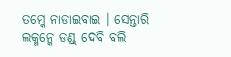ତମ୍କେ ନାଡାଇବାଇ । ସେନ୍ତାରି ଲକ୍ମନ୍କେ ଡଣ୍ଡ୍ ଦେବି ବଲି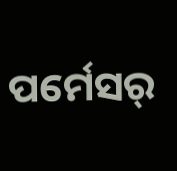ପର୍ମେସର୍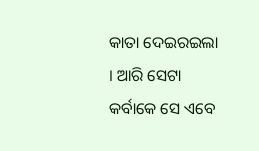କାତା ଦେଇରଇଲା । ଆରି ସେଟା କର୍ବାକେ ସେ ଏବେ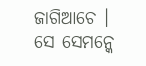ଜାଗିଆଚେ । ସେ ସେମନ୍କେ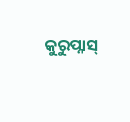କୁରୁପ୍ନାସ୍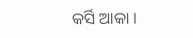କର୍ସି ଆକା ।